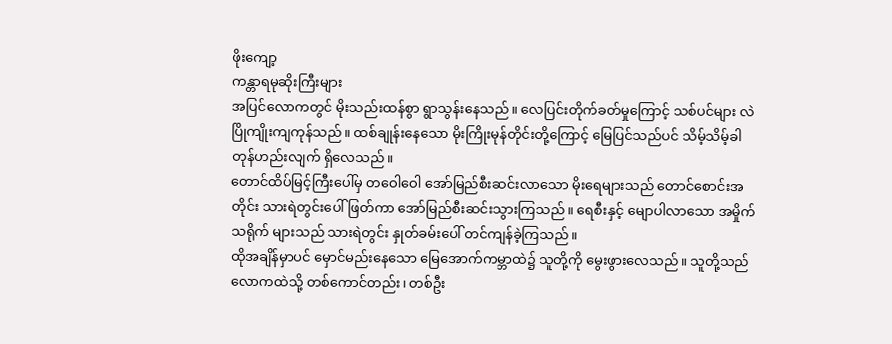ဖိုးကျော့
ကန္တာရမုဆိုးကြီးများ
အပြင်လောကတွင် မိုးသည်းထန်စွာ ရွာသွန်းနေသည်။ လေပြင်းတိုက်ခတ်မှုကြောင့် သစ်ပင်များ လဲပြိုကျိုးကျကုန်သည်။ ထစ်ချုန်းနေသော မိုးကြိုးမုန်တိုင်းတို့ကြောင့် မြေပြင်သည်ပင် သိမ့်သိမ့်ခါ တုန်ဟည်းလျက် ရှိလေသည်။
တောင်ထိပ်မြင့်ကြီးပေါ်မှ တဝေါဝေါ အော်မြည်စီးဆင်းလာသော မိုးရေများသည် တောင်စောင်းအတိုင်း သားရဲတွင်းပေါ် ဖြတ်ကာ အော်မြည်စီးဆင်းသွားကြသည်။ ရေစီးနှင့် မျောပါလာသော အမှိုက်သရိုက် များသည် သားရဲတွင်း နှုတ်ခမ်းပေါ် တင်ကျန်ခဲ့ကြသည်။
ထိုအချိန်မှာပင် မှောင်မည်းနေသော မြေအောက်ကမ္ဘာထဲ၌ သူတို့ကို မွေးဖွားလေသည်။ သူတို့သည် လောကထဲသို့ တစ်ကောင်တည်း၊ တစ်ဦး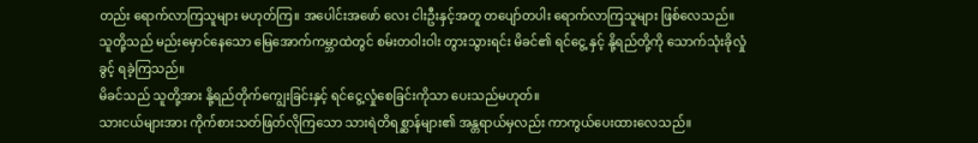တည်း ရောက်လာကြသူများ မဟုတ်ကြ။ အပေါင်းအဖော် လေး ငါးဦးနှင့်အတူ တပျော်တပါး ရောက်လာကြသူများ ဖြစ်လေသည်။
သူတို့သည် မည်းမှောင်နေသော မြေအောက်ကမ္ဘာထဲတွင် စမ်းတဝါးဝါး တွားသွားရင်း မိခင်၏ ရင်ငွေ့ နှင့် နို့ရည်တို့ကို သောက်သုံးခိုလှုံခွင့် ရခဲ့ကြသည်။
မိခင်သည် သူတို့အား နို့ရည်တိုက်ကျွေးခြင်းနှင့် ရင်ငွေ့လှုံစေခြင်းကိုသာ ပေးသည်မဟုတ်။
သားငယ်များအား ကိုက်စားသတ်ဖြတ်လိုကြသော သားရဲတိရစ္ဆာန်များ၏ အန္တရာယ်မှလည်း ကာကွယ်ပေးထားလေသည်။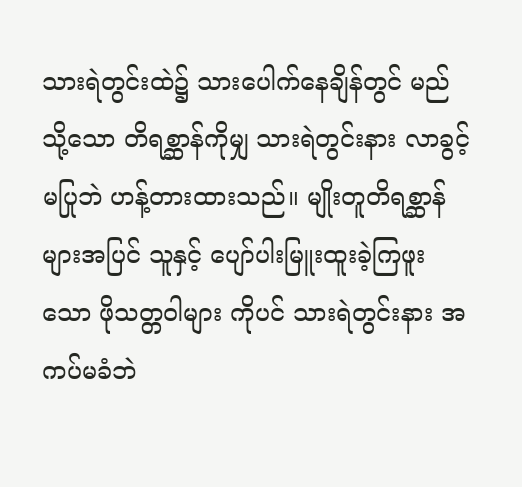သားရဲတွင်းထဲ၌ သားပေါက်နေချိန်တွင် မည်သို့သော တိရစ္ဆာန်ကိုမျှ သားရဲတွင်းနား လာခွင့်မပြုဘဲ ဟန့်တားထားသည်။ မျိုးတူတိရစ္ဆာန်များအပြင် သူနှင့် ပျော်ပါးမြူးထူးခဲ့ကြဖူးသော ဖိုသတ္တဝါများ ကိုပင် သားရဲတွင်းနား အကပ်မခံဘဲ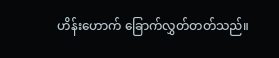ဟိန်းဟောက် ခြောက်လွှတ်တတ်သည်။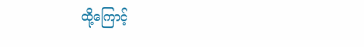ထို့ကြောင့်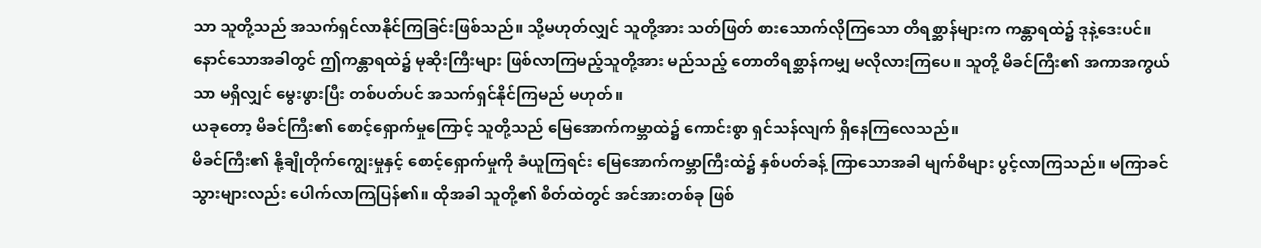သာ သူတို့သည် အသက်ရှင်လာနိုင်ကြခြင်းဖြစ်သည်။ သို့မဟုတ်လျှင် သူတို့အား သတ်ဖြတ် စားသောက်လိုကြသော တိရစ္ဆာန်များက ကန္တာရထဲ၌ ဒုနဲ့ဒေးပင်။
နောင်သောအခါတွင် ဤကန္တာရထဲ၌ မုဆိုးကြီးများ ဖြစ်လာကြမည့်သူတို့အား မည်သည့် တောတိရစ္ဆာန်ကမျှ မလိုလားကြပေ။ သူတို့ မိခင်ကြီး၏ အကာအကွယ်သာ မရှိလျှင် မွေးဖွားပြီး တစ်ပတ်ပင် အသက်ရှင်နိုင်ကြမည် မဟုတ်။
ယခုတော့ မိခင်ကြီး၏ စောင့်ရှောက်မှုကြောင့် သူတို့သည် မြေအောက်ကမ္ဘာထဲ၌ ကောင်းစွာ ရှင်သန်လျက် ရှိနေကြလေသည်။
မိခင်ကြီး၏ နို့ချိုတိုက်ကျွေးမှုနှင့် စောင့်ရှောက်မှုကို ခံယူကြရင်း မြေအောက်ကမ္ဘာကြီးထဲ၌ နှစ်ပတ်ခန့် ကြာသောအခါ မျက်စိများ ပွင့်လာကြသည်။ မကြာခင် သွားများလည်း ပေါက်လာကြပြန်၏။ ထိုအခါ သူတို့၏ စိတ်ထဲတွင် အင်အားတစ်ခု ဖြစ်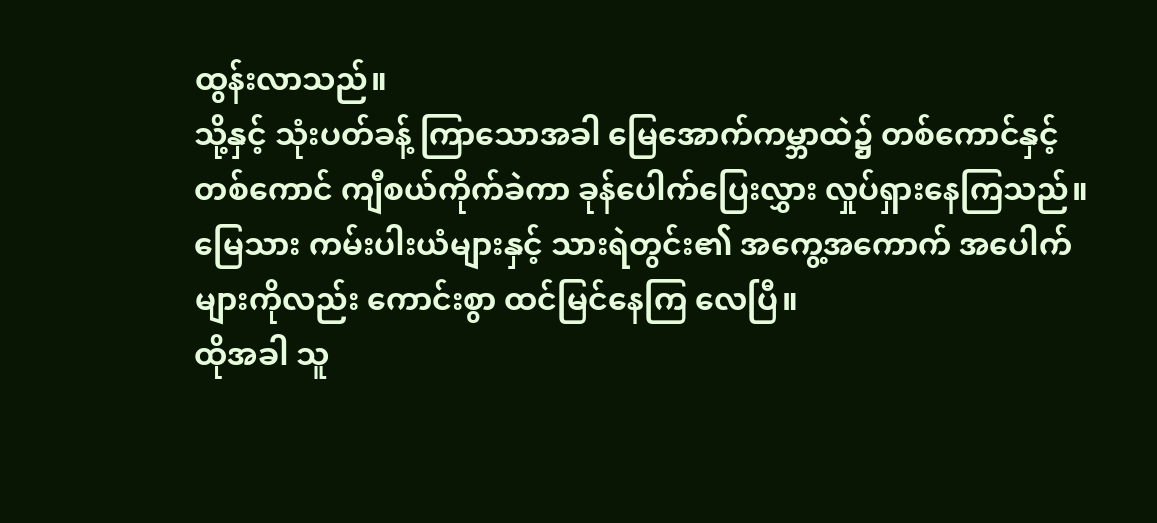ထွန်းလာသည်။
သို့နှင့် သုံးပတ်ခန့် ကြာသောအခါ မြေအောက်ကမ္ဘာထဲ၌ တစ်ကောင်နှင့် တစ်ကောင် ကျီစယ်ကိုက်ခဲကာ ခုန်ပေါက်ပြေးလွှား လှုပ်ရှားနေကြသည်။ မြေသား ကမ်းပါးယံများနှင့် သားရဲတွင်း၏ အကွေ့အကောက် အပေါက်များကိုလည်း ကောင်းစွာ ထင်မြင်နေကြ လေပြီ။
ထိုအခါ သူ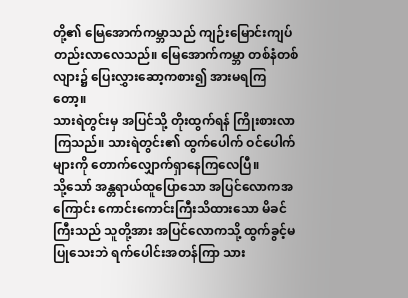တို့၏ မြေအောက်ကမ္ဘာသည် ကျဉ်းမြောင်းကျပ်တည်းလာလေသည်။ မြေအောက်ကမ္ဘာ တစ်နံတစ်လျား၌ ပြေးလွှားဆော့ကစား၍ အားမရကြတော့။
သားရဲတွင်းမှ အပြင်သို့ တိုးထွက်ရန် ကြိုးစားလာကြသည်။ သားရဲတွင်း၏ ထွက်ပေါက် ဝင်ပေါက်များကို တောက်လျှောက်ရှာနေကြလေပြီ။
သို့သော် အန္တရာယ်ထူပြောသော အပြင်လောကအကြောင်း ကောင်းကောင်းကြီးသိထားသော မိခင်ကြီးသည် သူတို့အား အပြင်လောကသို့ ထွက်ခွင့်မပြုသေးဘဲ ရက်ပေါင်းအတန်ကြာ သား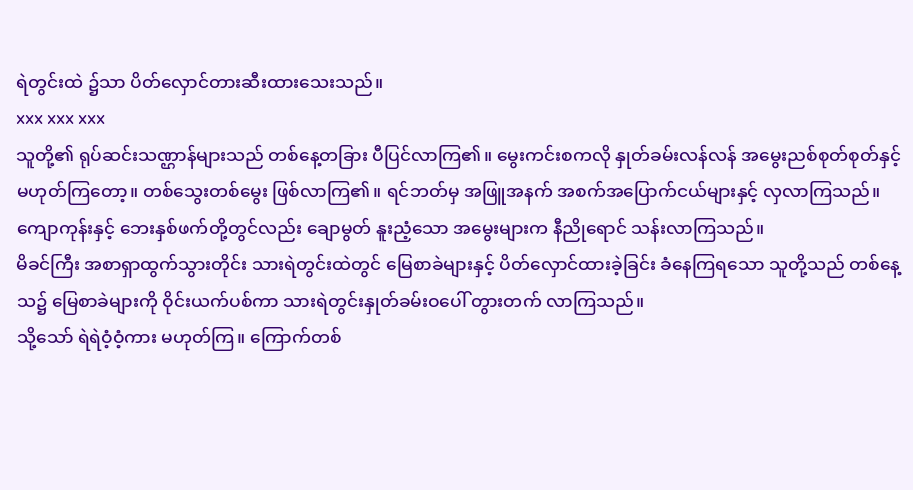ရဲတွင်းထဲ ၌သာ ပိတ်လှောင်တားဆီးထားသေးသည်။
xxx xxx xxx
သူတို့၏ ရုပ်ဆင်းသဏ္ဌာန်များသည် တစ်နေ့တခြား ပီပြင်လာကြ၏။ မွေးကင်းစကလို နှုတ်ခမ်းလန်လန် အမွေးညစ်စုတ်စုတ်နှင့် မဟုတ်ကြတော့။ တစ်သွေးတစ်မွေး ဖြစ်လာကြ၏။ ရင်ဘတ်မှ အဖြူအနက် အစက်အပြောက်ငယ်များနှင့် လှလာကြသည်။
ကျောကုန်းနှင့် ဘေးနှစ်ဖက်တို့တွင်လည်း ချောမွတ် နူးညံ့သော အမွေးများက နီညိုရောင် သန်းလာကြသည်။
မိခင်ကြီး အစာရှာထွက်သွားတိုင်း သားရဲတွင်းထဲတွင် မြေစာခဲများနှင့် ပိတ်လှောင်ထားခဲ့ခြင်း ခံနေကြရသော သူတို့သည် တစ်နေ့သ၌ မြေစာခဲများကို ဝိုင်းယက်ပစ်ကာ သားရဲတွင်းနှုတ်ခမ်းဝပေါ် တွားတက် လာကြသည်။
သို့သော် ရဲရဲဝံ့ဝံ့ကား မဟုတ်ကြ။ ကြောက်တစ်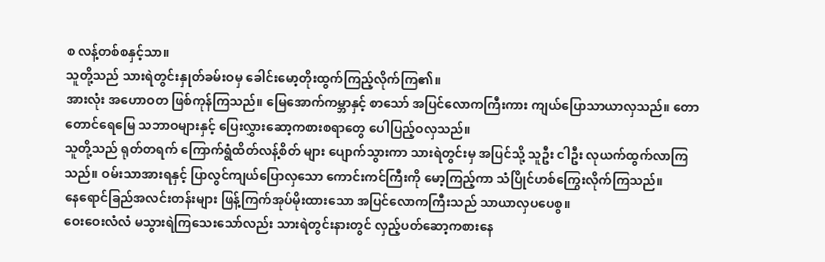စ လန့်တစ်စနှင့်သာ။
သူတို့သည် သားရဲတွင်းနှုတ်ခမ်းဝမှ ခေါင်းမော့တိုးထွက်ကြည့်လိုက်ကြ၏။
အားလုံး အဟောဝတ ဖြစ်ကုန်ကြသည်။ မြေအောက်ကမ္ဘာနှင့် စာသော် အပြင်လောကကြီးကား ကျယ်ပြောသာယာလှသည်။ တောတောင်ရေမြေ သဘာဝများနှင့် ပြေးလွှားဆော့ကစားစရာတွေ ပေါပြည့်ဝလှသည်။
သူတို့သည် ရုတ်တရက် ကြောက်ရွံထိတ်လန့်စိတ် များ ပျောက်သွားကာ သားရဲတွင်းမှ အပြင်သို့ သူဦး ငါဦး လုယက်ထွက်လာကြသည်။ ဝမ်းသာအားရနှင့် ပြာလွင်ကျယ်ပြောလှသော ကောင်းကင်ကြီးကို မော့ကြည့်ကာ သံပြိုင်ဟစ်ကြွေးလိုက်ကြသည်။
နေရောင်ခြည်အလင်းတန်းများ ဖြန့်ကြက်အုပ်မိုးထားသော အပြင်လောကကြီးသည် သာယာလှပပေစွ။
ဝေးဝေးလံလံ မသွားရဲကြသေးသော်လည်း သားရဲတွင်းနားတွင် လှည့်ပတ်ဆော့ကစားနေ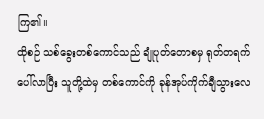ကြ၏။
ထိုစဉ် သစ်ခွေးတစ်ကောင်သည် ချုံပုတ်တောစမှ ရုတ်တရက် ပေါ်လာပြီး သူတို့ထဲမှ တစ်ကောင်ကို ခုန်အုပ်ကိုက်ချီသွားလေ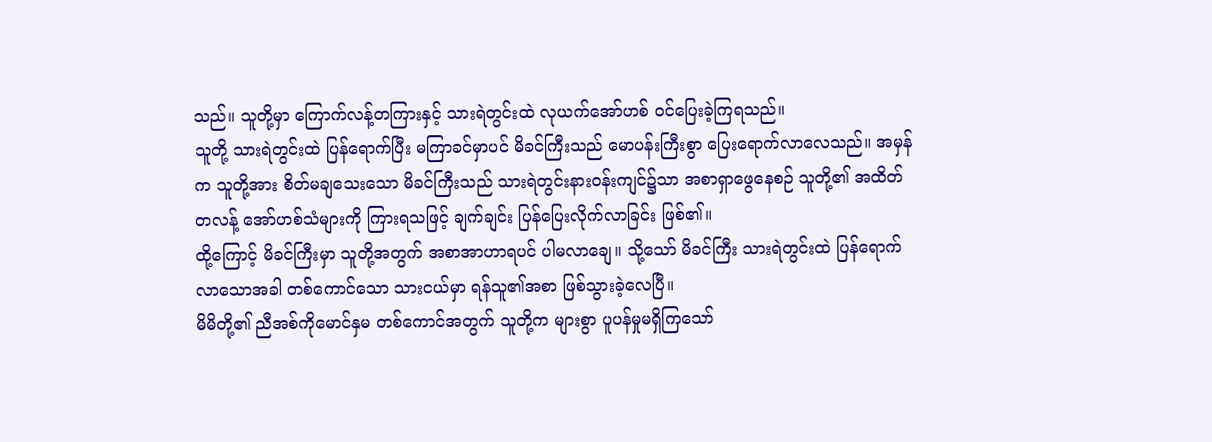သည်။ သူတို့မှာ ကြောက်လန့်တကြားနှင့် သားရဲတွင်းထဲ လုယက်အော်ဟစ် ဝင်ပြေးခဲ့ကြရသည်။
သူတို့ သားရဲတွင်းထဲ ပြန်ရောက်ပြီး မကြာခင်မှာပင် မိခင်ကြီးသည် မောပန်းကြီးစွာ ပြေးရောက်လာလေသည်။ အမှန်က သူတို့အား စိတ်မချသေးသော မိခင်ကြီးသည် သားရဲတွင်းနားဝန်းကျင်၌သာ အစာရှာဖွေနေစဉ် သူတို့၏ အထိတ်တလန့် အော်ဟစ်သံများကို ကြားရသဖြင့် ချက်ချင်း ပြန်ပြေးလိုက်လာခြင်း ဖြစ်၏။
ထို့ကြောင့် မိခင်ကြီးမှာ သူတို့အတွက် အစာအာဟာရပင် ပါမလာချေ။ သို့သော် မိခင်ကြီး သားရဲတွင်းထဲ ပြန်ရောက်လာသောအခါ တစ်ကောင်သော သားငယ်မှာ ရန်သူ၏အစာ ဖြစ်သွားခဲ့လေပြီ။
မိမိတို့၏ ညီအစ်ကိုမောင်နှမ တစ်ကောင်အတွက် သူတို့က များစွာ ပူပန်မှုမရှိကြသော်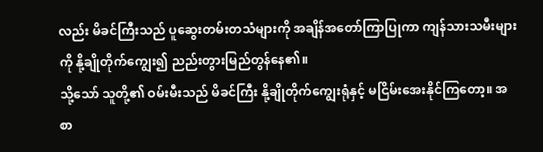လည်း မိခင်ကြီးသည် ပူဆွေးတမ်းတသံများကို အချိန်အတော်ကြာပြုကာ ကျန်သားသမီးများကို နို့ချိုတိုက်ကျွေး၍ ညည်းတွားမြည်တွန်နေ၏။
သို့သော် သူတို့၏ ဝမ်းမီးသည် မိခင်ကြီး နို့ချိုတိုက်ကျွေးရုံနှင့် မငြိမ်းအေးနိုင်ကြတော့။ အစာ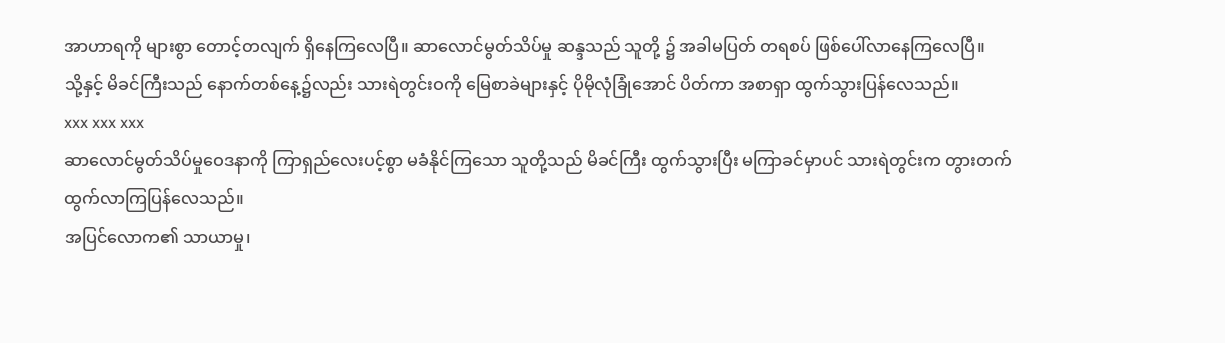အာဟာရကို များစွာ တောင့်တလျက် ရှိနေကြလေပြီ။ ဆာလောင်မွတ်သိပ်မှု ဆန္ဒသည် သူတို့ ၌ အခါမပြတ် တရစပ် ဖြစ်ပေါ်လာနေကြလေပြီ။
သို့နှင့် မိခင်ကြီးသည် နောက်တစ်နေ့၌လည်း သားရဲတွင်းဝကို မြေစာခဲများနှင့် ပိုမိုလုံခြုံအောင် ပိတ်ကာ အစာရှာ ထွက်သွားပြန်လေသည်။
xxx xxx xxx
ဆာလောင်မွတ်သိပ်မှုဝေဒနာကို ကြာရှည်လေးပင့်စွာ မခံနိုင်ကြသော သူတို့သည် မိခင်ကြီး ထွက်သွားပြီး မကြာခင်မှာပင် သားရဲတွင်းက တွားတက် ထွက်လာကြပြန်လေသည်။
အပြင်လောက၏ သာယာမှု၊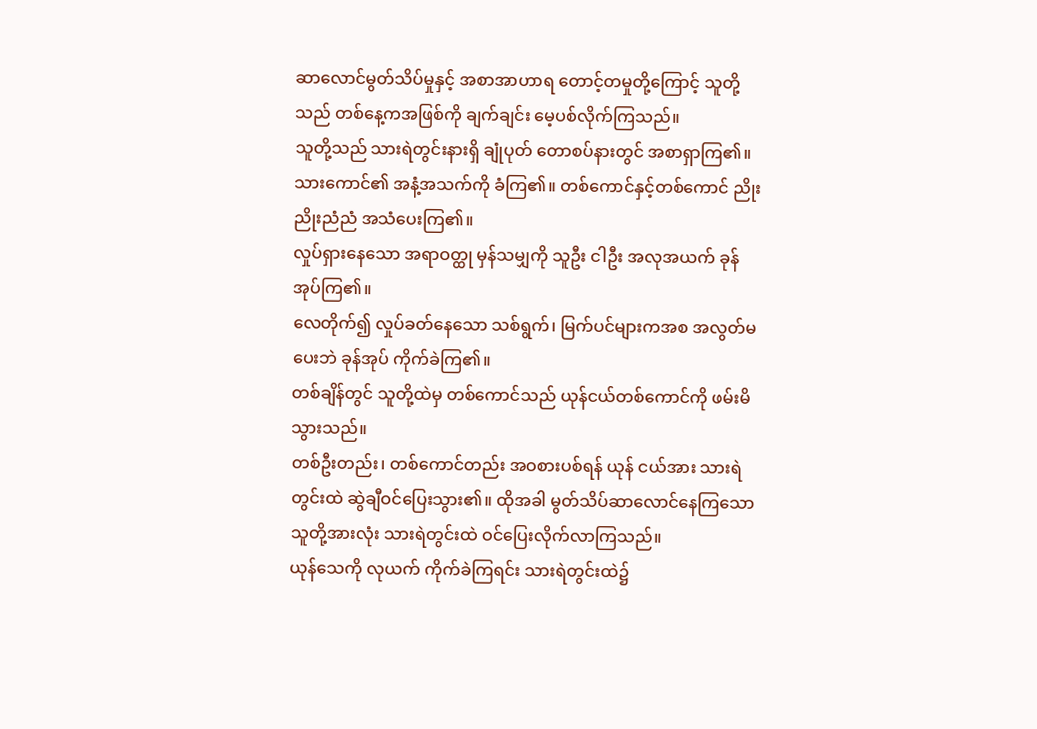ဆာလောင်မွတ်သိပ်မှုနှင့် အစာအာဟာရ တောင့်တမှုတို့ကြောင့် သူတို့သည် တစ်နေ့ကအဖြစ်ကို ချက်ချင်း မေ့ပစ်လိုက်ကြသည်။
သူတို့သည် သားရဲတွင်းနားရှိ ချုံပုတ် တောစပ်နားတွင် အစာရှာကြ၏။ သားကောင်၏ အနံ့အသက်ကို ခံကြ၏။ တစ်ကောင်နှင့်တစ်ကောင် ညိုးညိုးညံညံ အသံပေးကြ၏။
လှုပ်ရှားနေသော အရာဝတ္ထု မှန်သမျှကို သူဦး ငါဦး အလုအယက် ခုန်အုပ်ကြ၏။
လေတိုက်၍ လှုပ်ခတ်နေသော သစ်ရွက်၊ မြက်ပင်များကအစ အလွတ်မပေးဘဲ ခုန်အုပ် ကိုက်ခဲကြ၏။
တစ်ချိန်တွင် သူတို့ထဲမှ တစ်ကောင်သည် ယုန်ငယ်တစ်ကောင်ကို ဖမ်းမိသွားသည်။
တစ်ဦးတည်း၊ တစ်ကောင်တည်း အဝစားပစ်ရန် ယုန် ငယ်အား သားရဲတွင်းထဲ ဆွဲချီဝင်ပြေးသွား၏။ ထိုအခါ မွတ်သိပ်ဆာလောင်နေကြသော သူတို့အားလုံး သားရဲတွင်းထဲ ဝင်ပြေးလိုက်လာကြသည်။
ယုန်သေကို လုယက် ကိုက်ခဲကြရင်း သားရဲတွင်းထဲ၌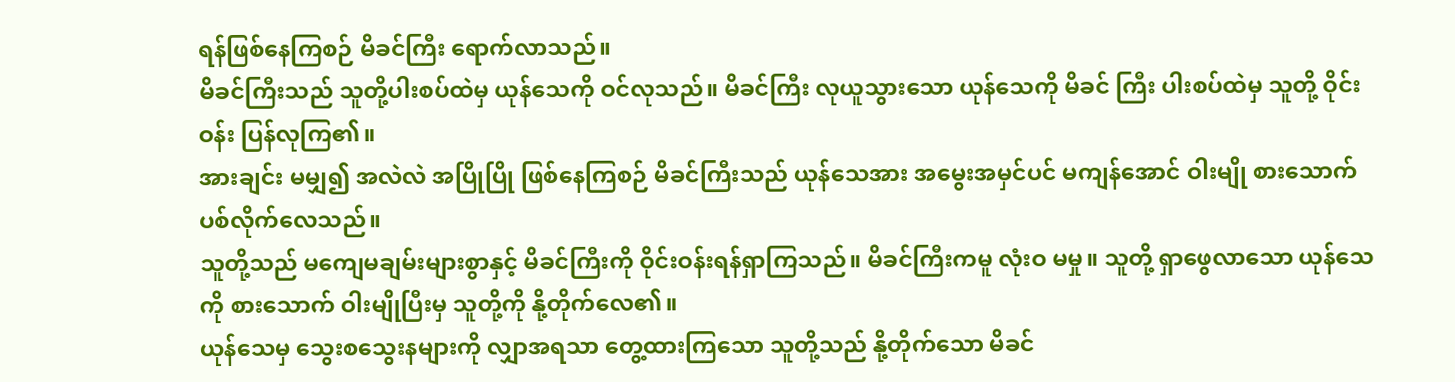ရန်ဖြစ်နေကြစဉ် မိခင်ကြီး ရောက်လာသည်။
မိခင်ကြီးသည် သူတို့ပါးစပ်ထဲမှ ယုန်သေကို ဝင်လုသည်။ မိခင်ကြီး လုယူသွားသော ယုန်သေကို မိခင် ကြီး ပါးစပ်ထဲမှ သူတို့ ဝိုင်းဝန်း ပြန်လုကြ၏။
အားချင်း မမျှ၍ အလဲလဲ အပြိုပြို ဖြစ်နေကြစဉ် မိခင်ကြီးသည် ယုန်သေအား အမွေးအမှင်ပင် မကျန်အောင် ဝါးမျို စားသောက်ပစ်လိုက်လေသည်။
သူတို့သည် မကျေမချမ်းများစွာနှင့် မိခင်ကြီးကို ဝိုင်းဝန်းရန်ရှာကြသည်။ မိခင်ကြီးကမူ လုံးဝ မမှု။ သူတို့ ရှာဖွေလာသော ယုန်သေကို စားသောက် ဝါးမျိုပြီးမှ သူတို့ကို နို့တိုက်လေ၏။
ယုန်သေမှ သွေးစသွေးနများကို လျှာအရသာ တွေ့ထားကြသော သူတို့သည် နို့တိုက်သော မိခင်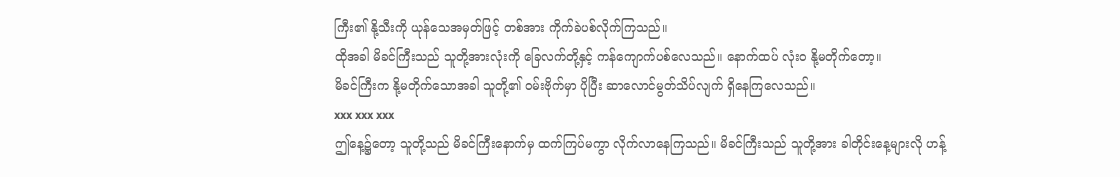ကြီး၏ နို့သီးကို ယုန်သေအမှတ်ဖြင့် တစ်အား ကိုက်ခဲပစ်လိုက်ကြသည်။
ထိုအခါ မိခင်ကြီးသည် သူတို့အားလုံးကို ခြေလက်တို့နှင့် ကန်ကျောက်ပစ်လေသည်။ နောက်ထပ် လုံးဝ နို့မတိုက်တော့။
မိခင်ကြီးက နို့မတိုက်သောအခါ သူတို့၏ ဝမ်းဗိုက်မှာ ပိုပြီး ဆာလောင်မွတ်သိပ်လျက် ရှိနေကြလေသည်။
xxx xxx xxx
ဤနေ့၌တော့ သူတို့သည် မိခင်ကြီးနောက်မှ ထက်ကြပ်မကွာ လိုက်လာနေကြသည်။ မိခင်ကြီးသည် သူတို့အား ခါတိုင်းနေ့များလို ဟန့်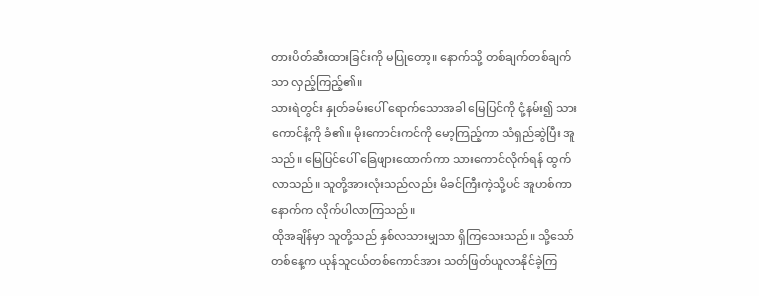တားပိတ်ဆီးထားခြင်းကို မပြုတော့။ နောက်သို့ တစ်ချက်တစ်ချက်သာ လှည့်ကြည့်၏။
သားရဲတွင်း နှုတ်ခမ်းပေါ် ရောက်သောအခါ မြေပြင်ကို ငုံ့နမ်း၍ သားကောင်နံ့ကို ခံ၏။ မိုးကောင်းကင်ကို မော့ကြည့်ကာ သံရှည်ဆွဲပြီး အူသည်။ မြေပြင်ပေါ် ခြေဖျားထောက်ကာ သားကောင်လိုက်ရန် ထွက်လာသည်။ သူတို့အားလုံးသည်လည်း မိခင်ကြီးကဲ့သို့ပင် အူဟစ်ကာ နောက်က လိုက်ပါလာကြသည်။
ထိုအချိန်မှာ သူတို့သည် နှစ်လသားမျှသာ ရှိကြသေးသည်။ သို့သော် တစ်နေ့က ယုန်သူငယ်တစ်ကောင်အား သတ်ဖြတ်ယူလာနိုင်ခဲ့ကြ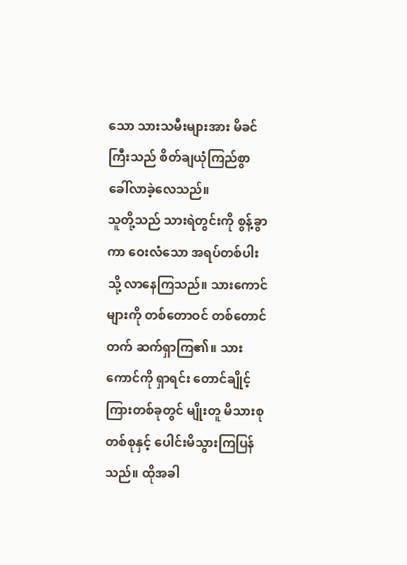သော သားသမီးများအား မိခင်ကြီးသည် စိတ်ချယုံကြည်စွာ ခေါ်လာခဲ့လေသည်။
သူတို့သည် သားရဲတွင်းကို စွန့်ခွာကာ ဝေးလံသော အရပ်တစ်ပါးသို့ လာနေကြသည်။ သားကောင်များကို တစ်တောဝင် တစ်တောင်တက် ဆက်ရှာကြ၏။ သားကောင်ကို ရှာရင်း တောင်ချိုင့်ကြားတစ်ခုတွင် မျိုးတူ မိသားစုတစ်စုနှင့် ပေါင်းမိသွားကြပြန်သည်။ ထိုအခါ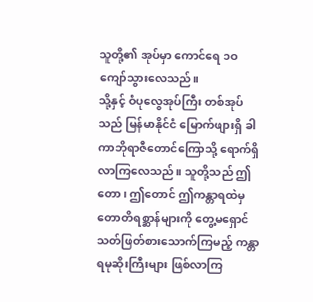သူတို့၏ အုပ်မှာ ကောင်ရေ ၁ဝ ကျော်သွားလေသည်။
သို့နှင့် ဝံပုလွေအုပ်ကြီး တစ်အုပ်သည် မြန်မာနိုင်ငံ မြောက်ဖျားရှိ ခါကာဘိုရာဇီတောင်ကြောသို့ ရောက်ရှိလာကြလေသည်။ သူတို့သည် ဤတော၊ ဤတောင် ဤကန္တာရထဲမှ တောတိရစ္ဆာန်များကို တွေ့မရှောင် သတ်ဖြတ်စားသောက်ကြမည့် ကန္တာရမုဆိုးကြီးများ ဖြစ်လာကြ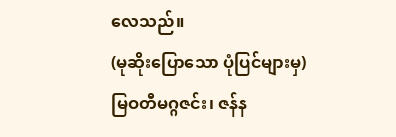လေသည်။
(မုဆိုးပြောသော ပုံပြင်များမှ)
မြဝတီမဂ္ဂဇင်း၊ ဇန်န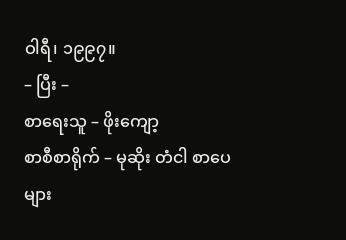ဝါရီ၊ ၁၉၉၇။
– ပြီး –
စာရေးသူ – ဖိုးကျော့
စာစီစာရိုက် – မုဆိုး တံငါ စာပေများ